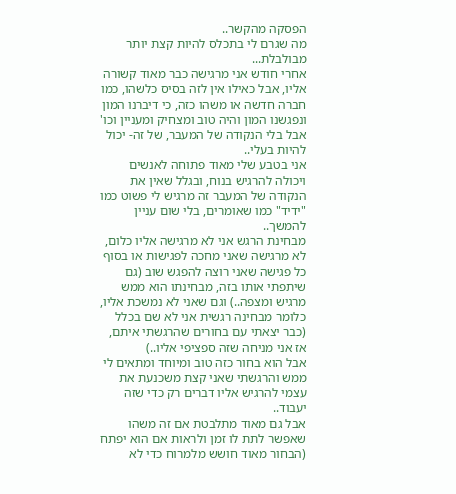הפסקה מהקשר..
מה שגרם לי בתכלס להיות קצת יותר מבולבלת...
אחרי חודש אני מרגישה כבר מאוד קשורה אליו, אבל כאילו אין לזה בסיס כלשהו, כמו חברה חדשה או משהו כזה, כי דיברנו המון ונפגשנו המון והיה טוב ומצחיק ומעניין וכו' אבל בלי הנקודה של המעבר, של זה- יכול להיות בעלי..
אני בטבע שלי מאוד פתוחה לאנשים ויכולה להרגיש בנוח, ובגלל שאין את הנקודה של המעבר זה מרגיש לי פשוט כמו "ידיד" כמו שאומרים, בלי שום עניין להמשך..
מבחינת הרגש אני לא מרגישה אליו כלום, לא מרגישה שאני מחכה לפגישות או בסוף כל פגישה שאני רוצה להפגש שוב (גם שיתפתי אותו בזה, מבחינתו הוא ממש מרגיש ומצפה..) וגם שאני לא נמשכת אליו, כלומר מבחינה רגשית אני לא שם בכלל (כבר יצאתי עם בחורים שהרגשתי איתם, אז אני מניחה שזה ספציפי אליו..)
אבל הוא בחור כזה טוב ומיוחד ומתאים לי ממש והרגשתי שאני קצת משכנעת את עצמי להרגיש אליו דברים רק כדי שזה יעבוד..
אבל גם מאוד מתלבטת אם זה משהו שאפשר לתת לו זמן ולראות אם הוא יפתח (הבחור מאוד חושש מלמרוח כדי לא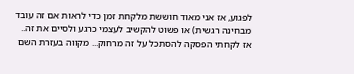לפגוע, אז אני מאוד חוששת מלקחת זמן כדי לראות אם זה עובד מבחינה רגשית) או פשוט להקשיב לעצמי כרגע ולסיים את זה..
אז לקחתי הפסקה להסתכל על זה מרחוק... מקווה בעזרת השם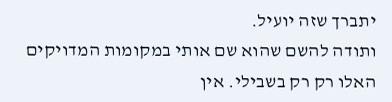יתברך שזה יועיל.
ותודה להשם שהוא שם אותי במקומות המדויקים האלו רק רק בשבילי. אין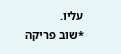עליו.
*שוב פריקה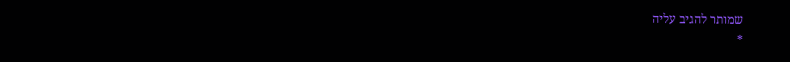שמותר להגיב עליה
*